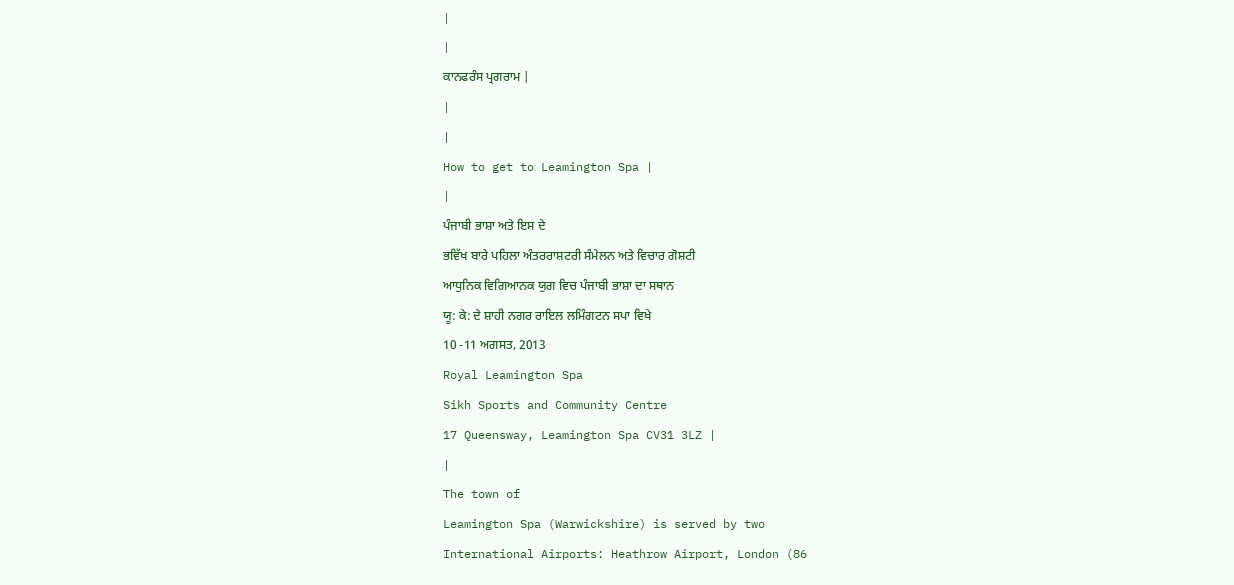|
|
ਕਾਨਫਰੰਸ ਪ੍ਰਗਰਾਮ |
|
|
How to get to Leamington Spa |
|
ਪੰਜਾਬੀ ਭਾਸ਼ਾ ਅਤੇ ਇਸ ਦੇ
ਭਵਿੱਖ ਬਾਰੇ ਪਹਿਲਾ ਅੰਤਰਰਾਸ਼ਟਰੀ ਸੰਮੇਲਨ ਅਤੇ ਵਿਚਾਰ ਗੋਸ਼ਟੀ
ਆਧੁਨਿਕ ਵਿਗਿਆਨਕ ਯੁਗ ਵਿਚ ਪੰਜਾਬੀ ਭਾਸ਼ਾ ਦਾ ਸਥਾਨ
ਯੂ: ਕੇ: ਦੇ ਸ਼ਾਹੀ ਨਗਰ ਰਾਇਲ ਲਮਿੰਗਟਨ ਸਪਾ ਵਿਖੇ
10 -11 ਅਗਸਤ, 2013
Royal Leamington Spa
Sikh Sports and Community Centre
17 Queensway, Leamington Spa CV31 3LZ |
|
The town of
Leamington Spa (Warwickshire) is served by two
International Airports: Heathrow Airport, London (86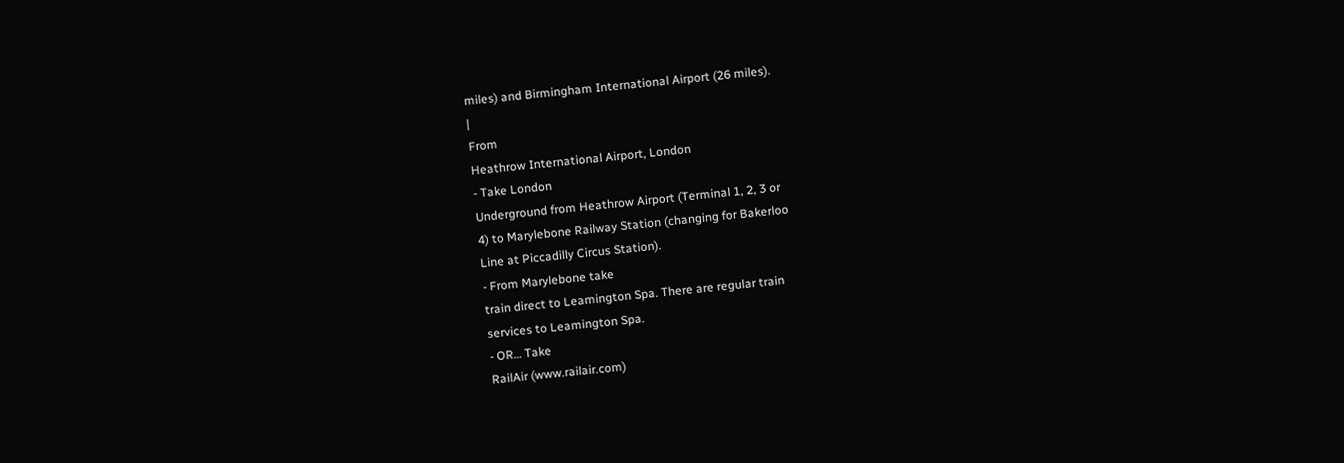miles) and Birmingham International Airport (26 miles).
|
From
Heathrow International Airport, London
- Take London
Underground from Heathrow Airport (Terminal 1, 2, 3 or
4) to Marylebone Railway Station (changing for Bakerloo
Line at Piccadilly Circus Station).
- From Marylebone take
train direct to Leamington Spa. There are regular train
services to Leamington Spa.
- OR… Take
RailAir (www.railair.com)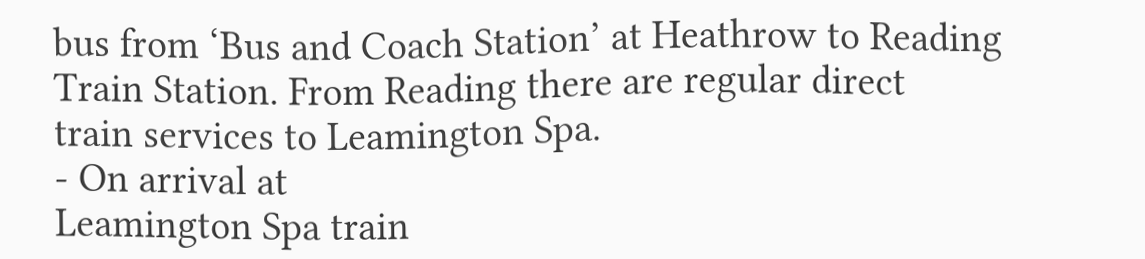bus from ‘Bus and Coach Station’ at Heathrow to Reading
Train Station. From Reading there are regular direct
train services to Leamington Spa.
- On arrival at
Leamington Spa train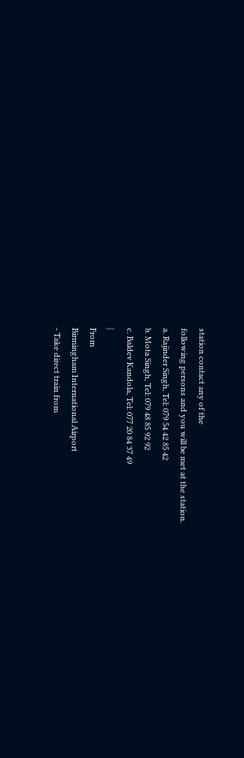station contact any of the
following persons and you will be met at the station.
a. Rajinder Singh, Tel: 079 54 42 85 42
b. Mota Singh, Tel: 079 48 85 92 92
c. Baldev Kandola, Tel: 077 20 84 37 49
|
From
Birmingham International Airport
- Take direct train from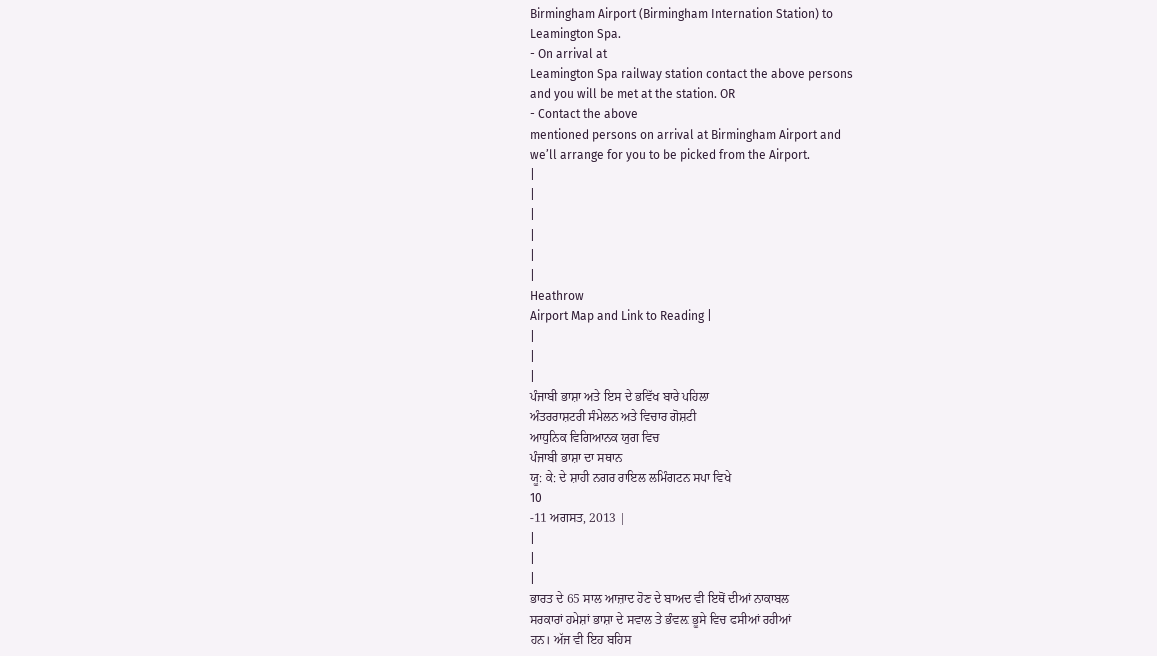Birmingham Airport (Birmingham Internation Station) to
Leamington Spa.
- On arrival at
Leamington Spa railway station contact the above persons
and you will be met at the station. OR
- Contact the above
mentioned persons on arrival at Birmingham Airport and
we’ll arrange for you to be picked from the Airport.
|
|
|
|
|
|
Heathrow
Airport Map and Link to Reading |
|
|
|
ਪੰਜਾਬੀ ਭਾਸ਼ਾ ਅਤੇ ਇਸ ਦੇ ਭਵਿੱਖ ਬਾਰੇ ਪਹਿਲਾ
ਅੰਤਰਰਾਸ਼ਟਰੀ ਸੰਮੇਲਨ ਅਤੇ ਵਿਚਾਰ ਗੋਸ਼ਟੀ
ਆਧੁਨਿਕ ਵਿਗਿਆਨਕ ਯੁਗ ਵਿਚ
ਪੰਜਾਬੀ ਭਾਸ਼ਾ ਦਾ ਸਥਾਨ
ਯੂ: ਕੇ: ਦੇ ਸ਼ਾਹੀ ਨਗਰ ਰਾਇਲ ਲਮਿੰਗਟਨ ਸਪਾ ਵਿਖੇ
10
-11 ਅਗਸਤ, 2013 |
|
|
|
ਭਾਰਤ ਦੇ 65 ਸਾਲ ਆਜ਼ਾਦ ਹੋਣ ਦੇ ਬਾਅਦ ਵੀ ਇਥੋਂ ਦੀਆਂ ਨਾਕਾਬਲ
ਸਰਕਾਰਾਂ ਹਮੇਸ਼ਾਂ ਭਾਸ਼ਾ ਦੇ ਸਵਾਲ ਤੇ ਭੰਵਲ਼ ਭੂਸੇ ਵਿਚ ਫਸੀਆਂ ਰਹੀਆਂ
ਹਨ। ਅੱਜ ਵੀ ਇਹ ਬਹਿਸ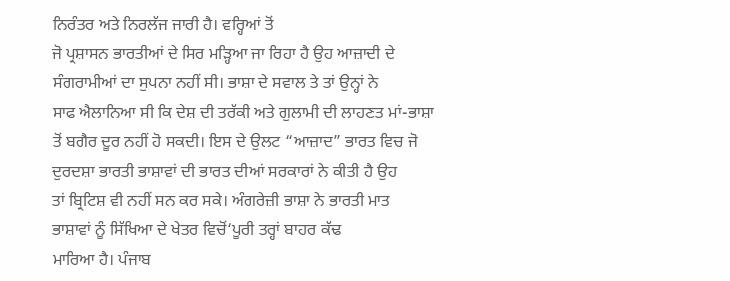ਨਿਰੰਤਰ ਅਤੇ ਨਿਰਲੱਜ ਜਾਰੀ ਹੈ। ਵਰ੍ਹਿਆਂ ਤੋਂ
ਜੋ ਪ੍ਰਸ਼ਾਸਨ ਭਾਰਤੀਆਂ ਦੇ ਸਿਰ ਮੜ੍ਹਿਆ ਜਾ ਰਿਹਾ ਹੈ ਉਹ ਆਜ਼ਾਦੀ ਦੇ
ਸੰਗਰਾਮੀਆਂ ਦਾ ਸੁਪਨਾ ਨਹੀਂ ਸੀ। ਭਾਸ਼ਾ ਦੇ ਸਵਾਲ ਤੇ ਤਾਂ ਉਨ੍ਹਾਂ ਨੇ
ਸਾਫ ਐਲਾਨਿਆ ਸੀ ਕਿ ਦੇਸ਼ ਦੀ ਤਰੱਕੀ ਅਤੇ ਗੁਲਾਮੀ ਦੀ ਲਾਹਣਤ ਮਾਂ-ਭਾਸ਼ਾ
ਤੋਂ ਬਗੈਰ ਦੂਰ ਨਹੀਂ ਹੋ ਸਕਦੀ। ਇਸ ਦੇ ਉਲਟ “ਆਜ਼ਾਦ” ਭਾਰਤ ਵਿਚ ਜੋ
ਦੁਰਦਸ਼ਾ ਭਾਰਤੀ ਭਾਸ਼ਾਵਾਂ ਦੀ ਭਾਰਤ ਦੀਆਂ ਸਰਕਾਰਾਂ ਨੇ ਕੀਤੀ ਹੈ ਉਹ
ਤਾਂ ਬ੍ਰਿਟਿਸ਼ ਵੀ ਨਹੀਂ ਸਨ ਕਰ ਸਕੇ। ਅੰਗਰੇਜ਼ੀ ਭਾਸ਼ਾ ਨੇ ਭਾਰਤੀ ਮਾਤ
ਭਾਸ਼ਾਵਾਂ ਨੂੰ ਸਿੱਖਿਆ ਦੇ ਖੇਤਰ ਵਿਚੋਂ‘ਪੂਰੀ ਤਰ੍ਹਾਂ ਬਾਹਰ ਕੱਢ
ਮਾਰਿਆ ਹੈ। ਪੰਜਾਬ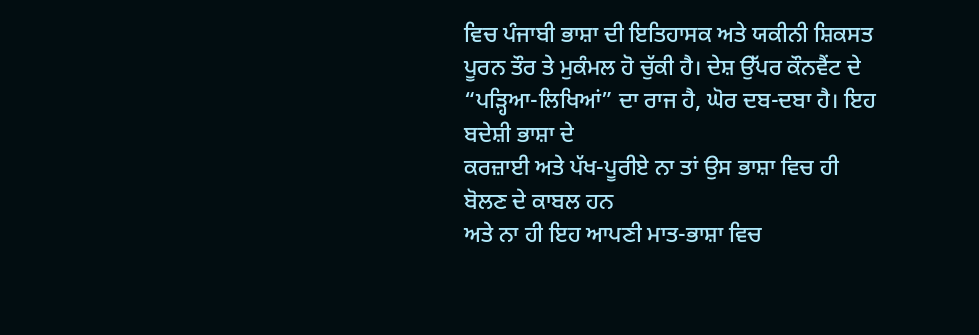ਵਿਚ ਪੰਜਾਬੀ ਭਾਸ਼ਾ ਦੀ ਇਤਿਹਾਸਕ ਅਤੇ ਯਕੀਨੀ ਸ਼ਿਕਸਤ
ਪੂਰਨ ਤੌਰ ਤੇ ਮੁਕੰਮਲ ਹੋ ਚੁੱਕੀ ਹੈ। ਦੇਸ਼ ਉੱਪਰ ਕੌਨਵੈਂਟ ਦੇ
“ਪੜ੍ਹਿਆ-ਲਿਖਿਆਂ” ਦਾ ਰਾਜ ਹੈ, ਘੋਰ ਦਬ-ਦਬਾ ਹੈ। ਇਹ ਬਦੇਸ਼ੀ ਭਾਸ਼ਾ ਦੇ
ਕਰਜ਼ਾਈ ਅਤੇ ਪੱਖ-ਪੂਰੀਏ ਨਾ ਤਾਂ ਉਸ ਭਾਸ਼ਾ ਵਿਚ ਹੀ ਬੋਲਣ ਦੇ ਕਾਬਲ ਹਨ
ਅਤੇ ਨਾ ਹੀ ਇਹ ਆਪਣੀ ਮਾਤ-ਭਾਸ਼ਾ ਵਿਚ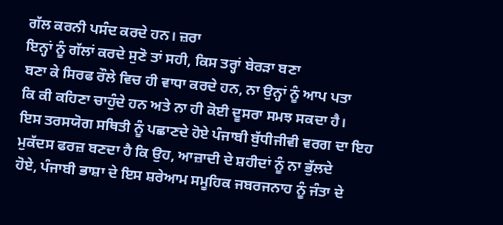ਗੱਲ ਕਰਨੀ ਪਸੰਦ ਕਰਦੇ ਹਨ। ਜ਼ਰਾ
ਇਨ੍ਹਾਂ ਨੂੰ ਗੱਲਾਂ ਕਰਦੇ ਸੁਣੋ ਤਾਂ ਸਹੀ, ਕਿਸ ਤਰ੍ਹਾਂ ਬੇਰੜਾ ਬਣਾ
ਬਣਾ ਕੇ ਸਿਰਫ ਰੌਲੇ ਵਿਚ ਹੀ ਵਾਧਾ ਕਰਦੇ ਹਨ, ਨਾ ਉਨ੍ਹਾਂ ਨੂੰ ਆਪ ਪਤਾ
ਕਿ ਕੀ ਕਹਿਣਾ ਚਾਹੁੰਦੇ ਹਨ ਅਤੇ ਨਾ ਹੀ ਕੋਈ ਦੂਸਰਾ ਸਮਝ ਸਕਦਾ ਹੈ।
ਇਸ ਤਰਸਯੋਗ ਸਥਿਤੀ ਨੂੰ ਪਛਾਣਦੇ ਹੋਏ ਪੰਜਾਬੀ ਬੁੱਧੀਜੀਵੀ ਵਰਗ ਦਾ ਇਹ
ਮੁਕੱਦਸ ਫਰਜ਼ ਬਣਦਾ ਹੈ ਕਿ ਉਹ, ਆਜ਼ਾਦੀ ਦੇ ਸ਼ਹੀਦਾਂ ਨੂੰ ਨਾ ਭੁੱਲਦੇ
ਹੋਏ, ਪੰਜਾਬੀ ਭਾਸ਼ਾ ਦੇ ਇਸ ਸ਼ਰੇਆਮ ਸਮੂਹਿਕ ਜਬਰਜਨਾਹ ਨੂੰ ਜੰਤਾ ਦੇ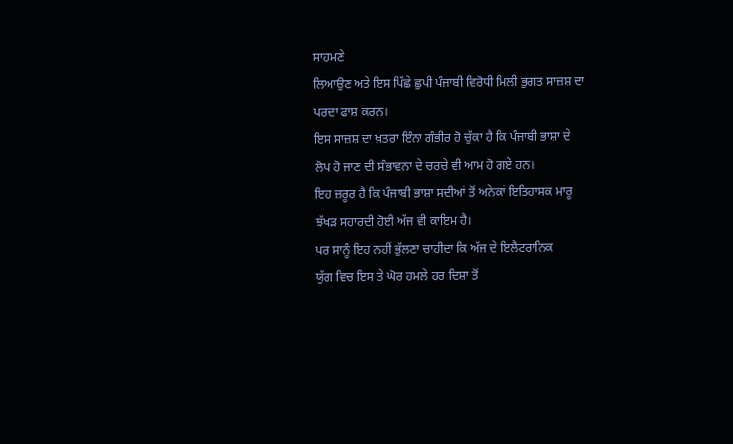ਸਾਹਮਣੇ
ਲਿਆਉਣ ਅਤੇ ਇਸ ਪਿੱਛੇ ਛੁਪੀ ਪੰਜਾਬੀ ਵਿਰੋਧੀ ਮਿਲੀ ਭੁਗਤ ਸਾਜ਼ਸ਼ ਦਾ
ਪਰਦਾ ਫਾਸ਼ ਕਰਨ।
ਇਸ ਸਾਜ਼ਸ਼ ਦਾ ਖ਼ਤਰਾ ਇੰਨਾ ਗੰਭੀਰ ਹੋ ਚੁੱਕਾ ਹੈ ਕਿ ਪੰਜਾਬੀ ਭਾਸ਼ਾ ਦੇ
ਲੋਪ ਹੋ ਜਾਣ ਦੀ ਸੰਭਾਵਨਾ ਦੇ ਚਰਚੇ ਵੀ ਆਮ ਹੋ ਗਏ ਹਨ।
ਇਹ ਜ਼ਰੂਰ ਹੈ ਕਿ ਪੰਜਾਬੀ ਭਾਸ਼ਾ ਸਦੀਆਂ ਤੋਂ ਅਨੇਕਾਂ ਇਤਿਹਾਸਕ ਮਾਰੂ
ਝੱਖੜ ਸਹਾਰਦੀ ਹੋਈ ਅੱਜ ਵੀ ਕਾਇਮ ਹੈ।
ਪਰ ਸਾਨੂੰ ਇਹ ਨਹੀਂ ਭੁੱਲਣਾ ਚਾਹੀਦਾ ਕਿ ਅੱਜ ਦੇ ਇਲੈਟਰਾਨਿਕ
ਯੁੱਗ ਵਿਚ ਇਸ ਤੇ ਘੋਰ ਹਮਲੇ ਹਰ ਦਿਸ਼ਾ ਤੋਂ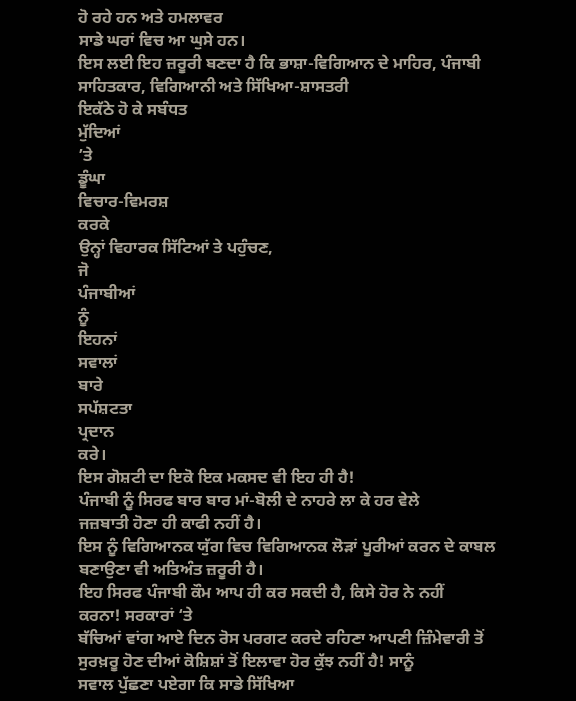ਹੋ ਰਹੇ ਹਨ ਅਤੇ ਹਮਲਾਵਰ
ਸਾਡੇ ਘਰਾਂ ਵਿਚ ਆ ਘੁਸੇ ਹਨ।
ਇਸ ਲਈ ਇਹ ਜ਼ਰੂਰੀ ਬਣਦਾ ਹੈ ਕਿ ਭਾਸ਼ਾ-ਵਿਗਿਆਨ ਦੇ ਮਾਹਿਰ, ਪੰਜਾਬੀ
ਸਾਹਿਤਕਾਰ, ਵਿਗਿਆਨੀ ਅਤੇ ਸਿੱਖਿਆ-ਸ਼ਾਸਤਰੀ
ਇਕੱਠੇ ਹੋ ਕੇ ਸਬੰਧਤ
ਮੁੱਦਿਆਂ
’ਤੇ
ਡੂੰਘਾ
ਵਿਚਾਰ-ਵਿਮਰਸ਼
ਕਰਕੇ
ਉਨ੍ਹਾਂ ਵਿਹਾਰਕ ਸਿੱਟਿਆਂ ਤੇ ਪਹੁੰਚਣ,
ਜੋ
ਪੰਜਾਬੀਆਂ
ਨੂੰ
ਇਹਨਾਂ
ਸਵਾਲਾਂ
ਬਾਰੇ
ਸਪੱਸ਼ਟਤਾ
ਪ੍ਰਦਾਨ
ਕਰੇ।
ਇਸ ਗੋਸ਼ਟੀ ਦਾ ਇਕੋ ਇਕ ਮਕਸਦ ਵੀ ਇਹ ਹੀ ਹੈ!
ਪੰਜਾਬੀ ਨੂੰ ਸਿਰਫ ਬਾਰ ਬਾਰ ਮਾਂ-ਬੋਲੀ ਦੇ ਨਾਹਰੇ ਲਾ ਕੇ ਹਰ ਵੇਲੇ
ਜਜ਼ਬਾਤੀ ਹੋਣਾ ਹੀ ਕਾਫੀ ਨਹੀਂ ਹੈ।
ਇਸ ਨੂੰ ਵਿਗਿਆਨਕ ਯੁੱਗ ਵਿਚ ਵਿਗਿਆਨਕ ਲੋੜਾਂ ਪੂਰੀਆਂ ਕਰਨ ਦੇ ਕਾਬਲ
ਬਣਾਉਣਾ ਵੀ ਅਤਿਅੰਤ ਜ਼ਰੂਰੀ ਹੈ।
ਇਹ ਸਿਰਫ ਪੰਜਾਬੀ ਕੌਮ ਆਪ ਹੀ ਕਰ ਸਕਦੀ ਹੈ, ਕਿਸੇ ਹੋਰ ਨੇ ਨਹੀਂ
ਕਰਨਾ! ਸਰਕਾਰਾਂ ‘ਤੇ
ਬੱਚਿਆਂ ਵਾਂਗ ਆਏ ਦਿਨ ਰੋਸ ਪਰਗਟ ਕਰਦੇ ਰਹਿਣਾ ਆਪਣੀ ਜ਼ਿੰਮੇਵਾਰੀ ਤੋਂ
ਸੁਰਖ਼ਰੂ ਹੋਣ ਦੀਆਂ ਕੋਸ਼ਿਸ਼ਾਂ ਤੋਂ ਇਲਾਵਾ ਹੋਰ ਕੁੱਝ ਨਹੀਂ ਹੈ! ਸਾਨੂੰ
ਸਵਾਲ ਪੁੱਛਣਾ ਪਏਗਾ ਕਿ ਸਾਡੇ ਸਿੱਖਿਆ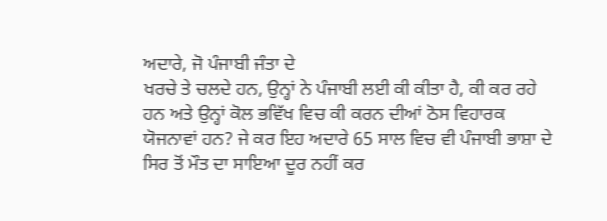ਅਦਾਰੇ, ਜੋ ਪੰਜਾਬੀ ਜੰਤਾ ਦੇ
ਖਰਚੇ ਤੇ ਚਲਦੇ ਹਨ, ਉਨ੍ਹਾਂ ਨੇ ਪੰਜਾਬੀ ਲਈ ਕੀ ਕੀਤਾ ਹੈ, ਕੀ ਕਰ ਰਹੇ
ਹਨ ਅਤੇ ਉਨ੍ਹਾਂ ਕੋਲ ਭਵਿੱਖ ਵਿਚ ਕੀ ਕਰਨ ਦੀਆਂ ਠੋਸ ਵਿਹਾਰਕ
ਯੋਜਨਾਵਾਂ ਹਨ? ਜੇ ਕਰ ਇਹ ਅਦਾਰੇ 65 ਸਾਲ ਵਿਚ ਵੀ ਪੰਜਾਬੀ ਭਾਸ਼ਾ ਦੇ
ਸਿਰ ਤੋਂ ਮੌਤ ਦਾ ਸਾਇਆ ਦੂਰ ਨਹੀਂ ਕਰ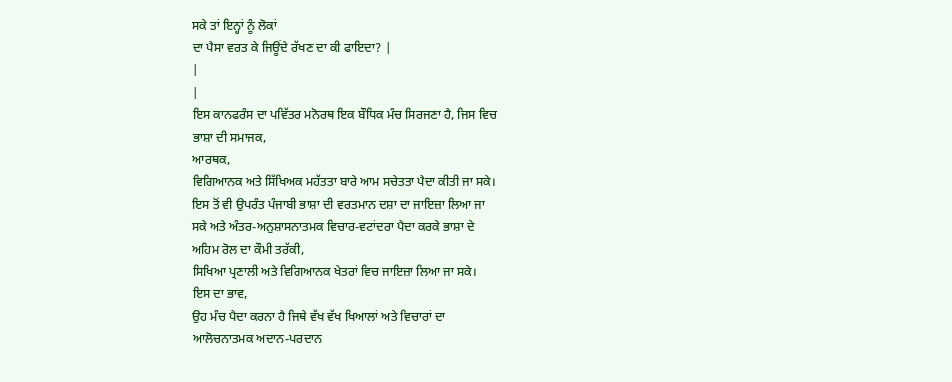ਸਕੇ ਤਾਂ ਇਨ੍ਹਾਂ ਨੂੰ ਲੋਕਾਂ
ਦਾ ਪੈਸਾ ਵਰਤ ਕੇ ਜਿਊਂਦੇ ਰੱਖਣ ਦਾ ਕੀ ਫਾਇਦਾ? |
|
|
ਇਸ ਕਾਨਫਰੰਸ ਦਾ ਪਵਿੱਤਰ ਮਨੋਰਥ ਇਕ ਬੌਧਿਕ ਮੰਚ ਸਿਰਜਣਾ ਹੈ, ਜਿਸ ਵਿਚ
ਭਾਸ਼ਾ ਦੀ ਸਮਾਜਕ,
ਆਰਥਕ,
ਵਿਗਿਆਨਕ ਅਤੇ ਸਿੱਖਿਅਕ ਮਹੱਤਤਾ ਬਾਰੇ ਆਮ ਸਚੇਤਤਾ ਪੈਦਾ ਕੀਤੀ ਜਾ ਸਕੇ।
ਇਸ ਤੋਂ ਵੀ ਉਪਰੰਤ ਪੰਜਾਬੀ ਭਾਸ਼ਾ ਦੀ ਵਰਤਮਾਨ ਦਸ਼ਾ ਦਾ ਜਾਇਜ਼ਾ ਲਿਆ ਜਾ
ਸਕੇ ਅਤੇ ਅੰਤਰ-ਅਨੁਸ਼ਾਸਨਾਤਮਕ ਵਿਚਾਰ-ਵਟਾਂਦਰਾ ਪੈਦਾ ਕਰਕੇ ਭਾਸ਼ਾ ਦੇ
ਅਹਿਮ ਰੋਲ ਦਾ ਕੌਮੀ ਤਰੱਕੀ,
ਸਿਖਿਆ ਪ੍ਰਣਾਲੀ ਅਤੇ ਵਿਗਿਆਨਕ ਖੇਤਰਾਂ ਵਿਚ ਜਾਇਜ਼ਾ ਲਿਆ ਜਾ ਸਕੇ।
ਇਸ ਦਾ ਭਾਵ,
ਉਹ ਮੰਚ ਪੈਦਾ ਕਰਨਾ ਹੈ ਜਿਥੇ ਵੱਖ ਵੱਖ ਖਿਆਲਾਂ ਅਤੇ ਵਿਚਾਰਾਂ ਦਾ
ਆਲੋਚਨਾਤਮਕ ਅਦਾਨ-ਪਰਦਾਨ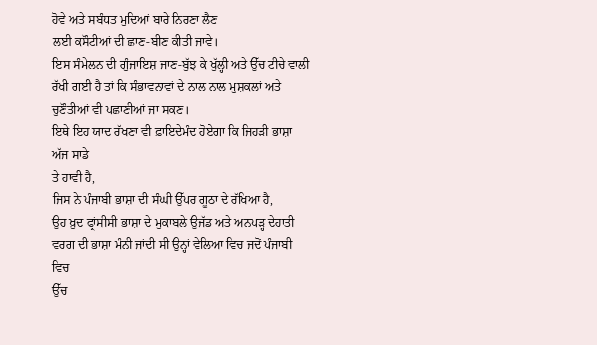ਹੋਵੇ ਅਤੇ ਸਬੰਧਤ ਮੁਦਿਆਂ ਬਾਰੇ ਨਿਰਣਾ ਲੈਣ
ਲਈ ਕਸੌਟੀਆਂ ਦੀ ਛਾਣ-ਬੀਣ ਕੀਤੀ ਜਾਵੇ।
ਇਸ ਸੰਮੇਲਨ ਦੀ ਗੁੰਜਾਇਸ਼ ਜਾਣ-ਬੁੱਝ ਕੇ ਖੁੱਲ੍ਹੀ ਅਤੇ ਉੱਚ ਟੀਚੇ ਵਾਲੀ
ਰੱਖੀ ਗਈ ਹੈ ਤਾਂ ਕਿ ਸੰਭਾਵਨਾਵਾਂ ਦੇ ਨਾਲ ਨਾਲ ਮੁਸ਼ਕਲਾਂ ਅਤੇ
ਚੁਣੌਤੀਆਂ ਵੀ ਪਛਾਣੀਆਂ ਜਾ ਸਕਣ।
ਇਥੇ ਇਹ ਯਾਦ ਰੱਖਣਾ ਵੀ ਫ਼ਾਇਦੇਮੰਦ ਹੋਏਗਾ ਕਿ ਜਿਹੜੀ ਭਾਸ਼ਾ ਅੱਜ ਸਾਡੇ
ਤੇ ਹਾਵੀ ਹੈ,
ਜਿਸ ਨੇ ਪੰਜਾਬੀ ਭਾਸ਼ਾ ਦੀ ਸੰਘੀ ਉੱਪਰ ਗੂਠਾ ਦੇ ਰੱਖਿਆ ਹੈ,
ਉਹ ਖ਼ੁਦ ਫ੍ਰਾਂਸੀਸੀ ਭਾਸ਼ਾ ਦੇ ਮੁਕਾਬਲੇ ਉਜੱਡ ਅਤੇ ਅਨਪੜ੍ਹ ਦੇਹਾਤੀ
ਵਰਗ ਦੀ ਭਾਸ਼ਾ ਮੰਨੀ ਜਾਂਦੀ ਸੀ ਉਨ੍ਹਾਂ ਵੇਲਿਆ ਵਿਚ ਜਦੋਂ ਪੰਜਾਬੀ ਵਿਚ
ਉੱਚ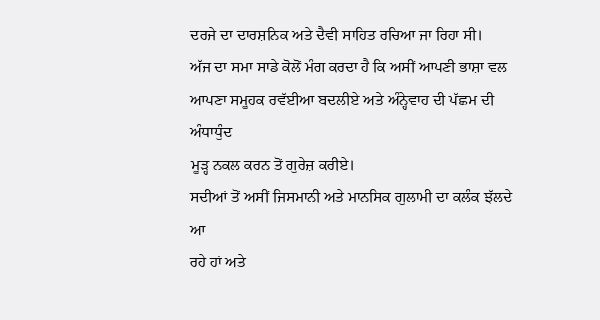ਦਰਜੇ ਦਾ ਦਾਰਸ਼ਨਿਕ ਅਤੇ ਦੈਵੀ ਸਾਹਿਤ ਰਚਿਆ ਜਾ ਰਿਹਾ ਸੀ।
ਅੱਜ ਦਾ ਸਮਾ ਸਾਡੇ ਕੋਲੋਂ ਮੰਗ ਕਰਦਾ ਹੈ ਕਿ ਅਸੀਂ ਆਪਣੀ ਭਾਸ਼ਾ ਵਲ
ਆਪਣਾ ਸਮੂਹਕ ਰਵੱਈਆ ਬਦਲੀਏ ਅਤੇ ਅੰਨ੍ਹੇਵਾਹ ਦੀ ਪੱਛਮ ਦੀ ਅੰਧਾਧੁੰਦ
ਮੂੜ੍ਹ ਨਕਲ ਕਰਨ ਤੋਂ ਗੁਰੇਜ਼ ਕਰੀਏ।
ਸਦੀਆਂ ਤੋਂ ਅਸੀਂ ਜਿਸਮਾਨੀ ਅਤੇ ਮਾਨਸਿਕ ਗੁਲਾਮੀ ਦਾ ਕਲੰਕ ਝੱਲਦੇ ਆ
ਰਹੇ ਹਾਂ ਅਤੇ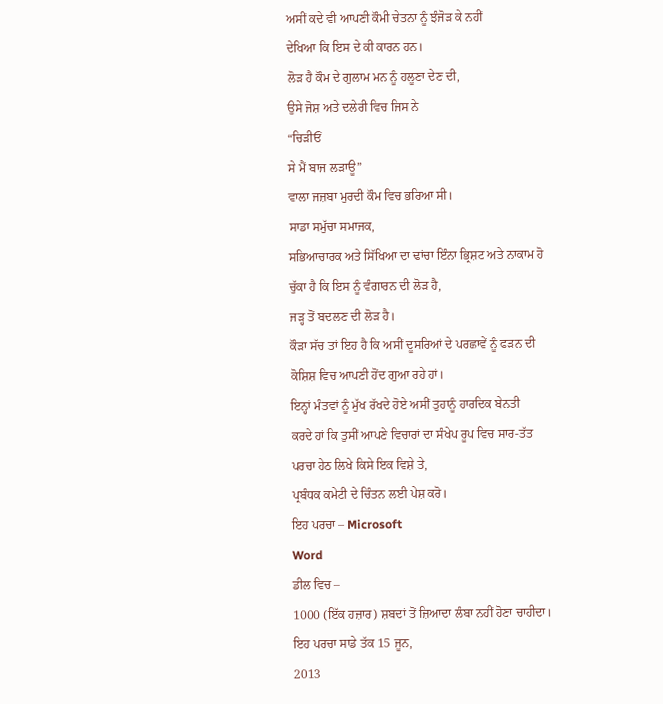ਅਸੀਂ ਕਦੇ ਵੀ ਆਪਣੀ ਕੌਮੀ ਚੇਤਨਾ ਨੂੰ ਝੰਜੋੜ ਕੇ ਨਹੀਂ
ਦੇਖਿਆ ਕਿ ਇਸ ਦੇ ਕੀ ਕਾਰਨ ਹਨ।
ਲੋੜ ਹੈ ਕੌਮ ਦੇ ਗੁਲਾਮ ਮਨ ਨੂੰ ਹਲੂਣਾ ਦੇਣ ਦੀ,
ਉਸੇ ਜੋਸ਼ ਅਤੇ ਦਲੇਰੀ ਵਿਚ ਜਿਸ ਨੇ
“ਚਿੜੀਓਂ
ਸੇ ਮੈਂ ਬਾਜ ਲੜਾਊ”
ਵਾਲਾ ਜਜ਼ਬਾ ਮੁਰਦੀ ਕੌਮ ਵਿਚ ਭਰਿਆ ਸੀ।
ਸਾਡਾ ਸਮੁੱਚਾ ਸਮਾਜਕ,
ਸਭਿਆਚਾਰਕ ਅਤੇ ਸਿੱਖਿਆ ਦਾ ਢਾਂਚਾ ਇੰਨਾ ਭ੍ਰਿਸ਼ਟ ਅਤੇ ਨਾਕਾਮ ਹੋ
ਚੁੱਕਾ ਹੈ ਕਿ ਇਸ ਨੂੰ ਵੰਗਾਰਨ ਦੀ ਲੋੜ ਹੈ,
ਜੜ੍ਹ ਤੋਂ ਬਦਲਣ ਦੀ ਲੋੜ ਹੈ।
ਕੌੜਾ ਸੱਚ ਤਾਂ ਇਹ ਹੈ ਕਿ ਅਸੀਂ ਦੂਸਰਿਆਂ ਦੇ ਪਰਛਾਵੇਂ ਨੂੰ ਫੜਨ ਦੀ
ਕੋਸ਼ਿਸ਼ ਵਿਚ ਆਪਣੀ ਹੋਂਦ ਗੁਆ ਰਹੇ ਹਾਂ।
ਇਨ੍ਹਾਂ ਮੰਤਵਾਂ ਨੂੰ ਮੁੱਖ ਰੱਖਦੇ ਹੋਏ ਅਸੀਂ ਤੁਹਾਨੂੰ ਹਾਰਦਿਕ ਬੇਨਤੀ
ਕਰਦੇ ਹਾਂ ਕਿ ਤੁਸੀਂ ਆਪਣੇ ਵਿਚਾਰਾਂ ਦਾ ਸੰਖੇਪ ਰੂਪ ਵਿਚ ਸਾਰ-ਤੱਤ
ਪਰਚਾ ਹੇਠ ਲਿਖੇ ਕਿਸੇ ਇਕ ਵਿਸ਼ੇ ਤੇ,
ਪ੍ਰਬੰਧਕ ਕਮੇਟੀ ਦੇ ਚਿੰਤਨ ਲਈ ਪੇਸ਼ ਕਰੋ।
ਇਹ ਪਰਚਾ – Microsoft
Word
ਡੀਲ ਵਿਚ –
1000 (ਇੱਕ ਹਜ਼ਾਰ) ਸ਼ਬਦਾਂ ਤੋਂ ਜ਼ਿਆਦਾ ਲੰਬਾ ਨਹੀਂ ਹੋਣਾ ਚਾਹੀਦਾ।
ਇਹ ਪਰਚਾ ਸਾਡੇ ਤੱਕ 15 ਜੂਨ,
2013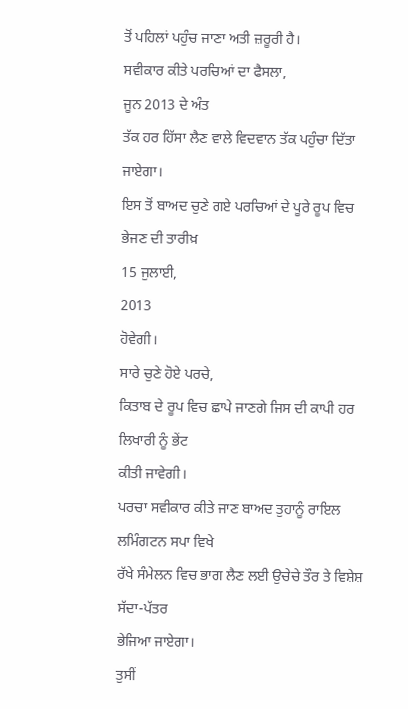ਤੋਂ ਪਹਿਲਾਂ ਪਹੁੰਚ ਜਾਣਾ ਅਤੀ ਜ਼ਰੂਰੀ ਹੈ।
ਸਵੀਕਾਰ ਕੀਤੇ ਪਰਚਿਆਂ ਦਾ ਫੈਸਲਾ,
ਜੂਨ 2013 ਦੇ ਅੰਤ
ਤੱਕ ਹਰ ਹਿੱਸਾ ਲੈਣ ਵਾਲੇ ਵਿਦਵਾਨ ਤੱਕ ਪਹੁੰਚਾ ਦਿੱਤਾ ਜਾਏਗਾ।
ਇਸ ਤੋਂ ਬਾਅਦ ਚੁਣੇ ਗਏ ਪਰਚਿਆਂ ਦੇ ਪੂਰੇ ਰੂਪ ਵਿਚ ਭੇਜਣ ਦੀ ਤਾਰੀਖ਼
15 ਜੁਲਾਈ,
2013
ਹੋਵੇਗੀ।
ਸਾਰੇ ਚੁਣੇ ਹੋਏ ਪਰਚੇ,
ਕਿਤਾਬ ਦੇ ਰੂਪ ਵਿਚ ਛਾਪੇ ਜਾਣਗੇ ਜਿਸ ਦੀ ਕਾਪੀ ਹਰ ਲਿਖਾਰੀ ਨੂੰ ਭੇਂਟ
ਕੀਤੀ ਜਾਵੇਗੀ।
ਪਰਚਾ ਸਵੀਕਾਰ ਕੀਤੇ ਜਾਣ ਬਾਅਦ ਤੁਹਾਨੂੰ ਰਾਇਲ ਲਮਿੰਗਟਨ ਸਪਾ ਵਿਖੇ
ਰੱਖੇ ਸੰਮੇਲਨ ਵਿਚ ਭਾਗ ਲੈਣ ਲਈ ਉਚੇਚੇ ਤੌਰ ਤੇ ਵਿਸ਼ੇਸ਼ ਸੱਦਾ-ਪੱਤਰ
ਭੇਜਿਆ ਜਾਏਗਾ।
ਤੁਸੀਂ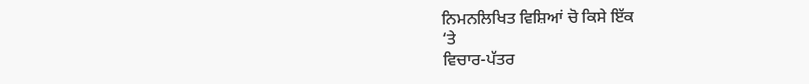ਨਿਮਨਲਿਖਿਤ ਵਿਸ਼ਿਆਂ ਚੋ ਕਿਸੇ ਇੱਕ
‘ਤੇ
ਵਿਚਾਰ-ਪੱਤਰ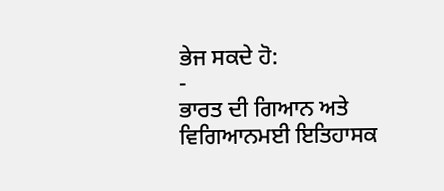ਭੇਜ ਸਕਦੇ ਹੋ:
-
ਭਾਰਤ ਦੀ ਗਿਆਨ ਅਤੇ ਵਿਗਿਆਨਮਈ ਇਤਿਹਾਸਕ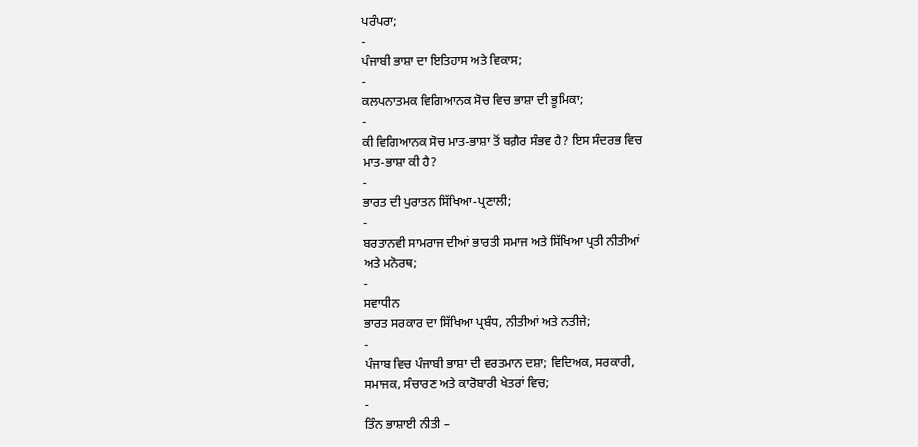ਪਰੰਪਰਾ;
-
ਪੰਜਾਬੀ ਭਾਸ਼ਾ ਦਾ ਇਤਿਹਾਸ ਅਤੇ ਵਿਕਾਸ;
-
ਕਲਪਨਾਤਮਕ ਵਿਗਿਆਨਕ ਸੋਚ ਵਿਚ ਭਾਸ਼ਾ ਦੀ ਭੂਮਿਕਾ;
-
ਕੀ ਵਿਗਿਆਨਕ ਸੋਚ ਮਾਤ-ਭਾਸ਼ਾ ਤੋਂ ਬਗ਼ੈਰ ਸੰਭਵ ਹੈ? ਇਸ ਸੰਦਰਭ ਵਿਚ
ਮਾਤ-ਭਾਸ਼ਾ ਕੀ ਹੈ?
-
ਭਾਰਤ ਦੀ ਪੁਰਾਤਨ ਸਿੱਖਿਆ-ਪ੍ਰਣਾਲੀ;
-
ਬਰਤਾਨਵੀ ਸਾਮਰਾਜ ਦੀਆਂ ਭਾਰਤੀ ਸਮਾਜ ਅਤੇ ਸਿੱਖਿਆ ਪ੍ਰਤੀ ਨੀਤੀਆਂ
ਅਤੇ ਮਨੋਰਥ;
-
ਸਵਾਧੀਨ
ਭਾਰਤ ਸਰਕਾਰ ਦਾ ਸਿੱਖਿਆ ਪ੍ਰਬੰਧ, ਨੀਤੀਆਂ ਅਤੇ ਨਤੀਜੇ;
-
ਪੰਜਾਬ ਵਿਚ ਪੰਜਾਬੀ ਭਾਸ਼ਾ ਦੀ ਵਰਤਮਾਨ ਦਸ਼ਾ; ਵਿਦਿਅਕ, ਸਰਕਾਰੀ,
ਸਮਾਜਕ, ਸੰਚਾਰਣ ਅਤੇ ਕਾਰੋਬਾਰੀ ਖੇਤਰਾਂ ਵਿਚ;
-
ਤਿੰਨ ਭਾਸ਼ਾਈ ਨੀਤੀ –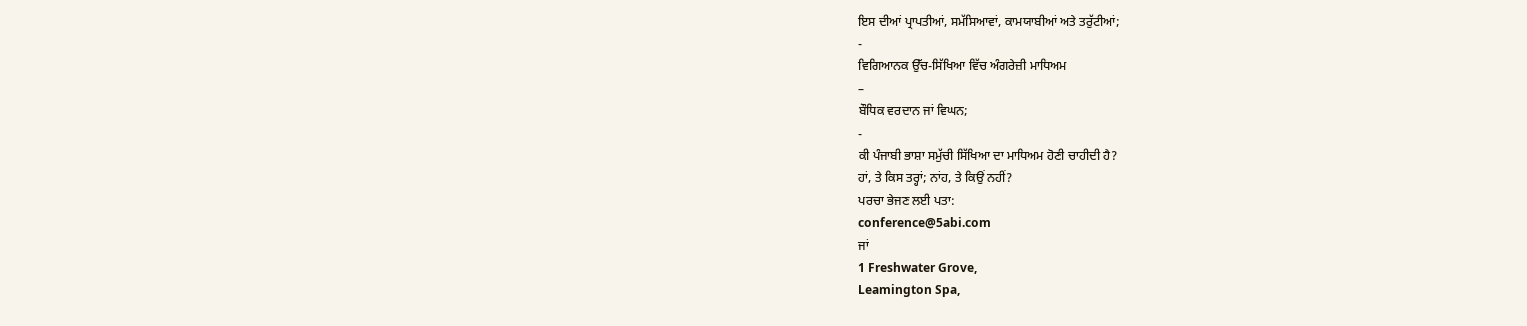ਇਸ ਦੀਆਂ ਪ੍ਰਾਪਤੀਆਂ, ਸਮੱਸਿਆਵਾਂ, ਕਾਮਯਾਬੀਆਂ ਅਤੇ ਤਰੁੱਟੀਆਂ;
-
ਵਿਗਿਆਨਕ ਉੱਚ-ਸਿੱਖਿਆ ਵਿੱਚ ਅੰਗਰੇਜ਼ੀ ਮਾਧਿਅਮ
–
ਬੌਧਿਕ ਵਰਦਾਨ ਜਾਂ ਵਿਘਨ;
-
ਕੀ ਪੰਜਾਬੀ ਭਾਸ਼ਾ ਸਮੁੱਚੀ ਸਿੱਖਿਆ ਦਾ ਮਾਧਿਅਮ ਹੋਣੀ ਚਾਹੀਦੀ ਹੈ?
ਹਾਂ, ਤੇ ਕਿਸ ਤਰ੍ਹਾਂ; ਨਾਂਹ, ਤੇ ਕਿਉਂ ਨਹੀਂ?
ਪਰਚਾ ਭੇਜਣ ਲਈ ਪਤਾ:
conference@5abi.com
ਜਾਂ
1 Freshwater Grove,
Leamington Spa,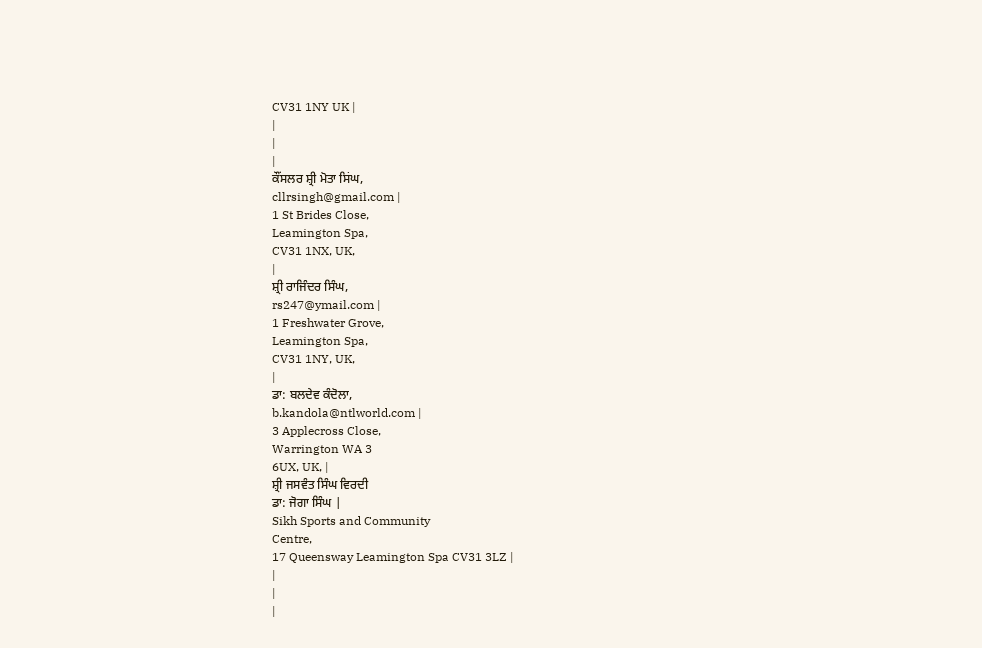CV31 1NY UK |
|
|
|
ਕੌਂਸਲਰ ਸ਼੍ਰੀ ਮੋਤਾ ਸਿਂਘ,
cllrsingh@gmail.com |
1 St Brides Close,
Leamington Spa,
CV31 1NX, UK,
|
ਸ਼੍ਰੀ ਰਾਜਿੰਦਰ ਸਿੰਘ,
rs247@ymail.com |
1 Freshwater Grove,
Leamington Spa,
CV31 1NY, UK,
|
ਡਾ: ਬਲਦੇਵ ਕੰਦੋਲਾ,
b.kandola@ntlworld.com |
3 Applecross Close,
Warrington WA 3
6UX, UK, |
ਸ਼੍ਰੀ ਜਸਵੰਤ ਸਿੰਘ ਵਿਰਦੀ
ਡਾ: ਜੋਗਾ ਸਿੰਘ |
Sikh Sports and Community
Centre,
17 Queensway Leamington Spa CV31 3LZ |
|
|
|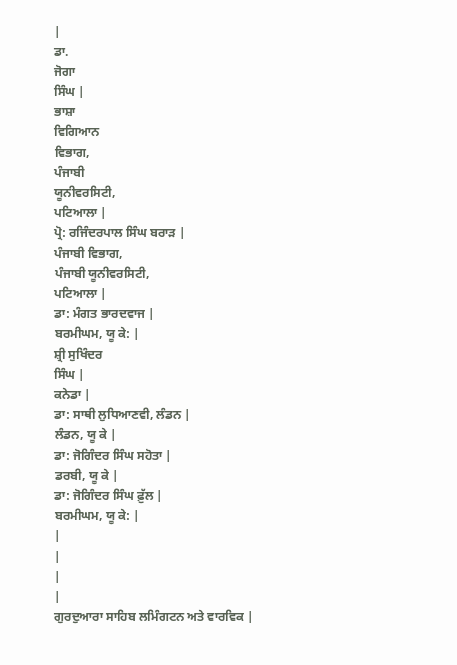|
ਡਾ.
ਜੋਗਾ
ਸਿੰਘ |
ਭਾਸ਼ਾ
ਵਿਗਿਆਨ
ਵਿਭਾਗ,
ਪੰਜਾਬੀ
ਯੂਨੀਵਰਸਿਟੀ,
ਪਟਿਆਲਾ |
ਪ੍ਰੋ: ਰਜਿੰਦਰਪਾਲ ਸਿੰਘ ਬਰਾੜ |
ਪੰਜਾਬੀ ਵਿਭਾਗ,
ਪੰਜਾਬੀ ਯੂਨੀਵਰਸਿਟੀ,
ਪਟਿਆਲਾ |
ਡਾ: ਮੰਗਤ ਭਾਰਦਵਾਜ |
ਬਰਮੀਘਮ, ਯੂ ਕੇ: |
ਸ਼੍ਰੀ ਸੁਖਿੰਦਰ
ਸਿੰਘ |
ਕਨੇਡਾ |
ਡਾ: ਸਾਥੀ ਲੁਧਿਆਣਵੀ, ਲੰਡਨ |
ਲੰਡਨ, ਯੂ ਕੇ |
ਡਾ: ਜੋਗਿੰਦਰ ਸਿੰਘ ਸਹੋਤਾ |
ਡਰਬੀ, ਯੂ ਕੇ |
ਡਾ: ਜੋਗਿੰਦਰ ਸਿੰਘ ਫ਼ੁੱਲ |
ਬਰਮੀਘਮ, ਯੂ ਕੇ: |
|
|
|
|
ਗੁਰਦੁਆਰਾ ਸਾਹਿਬ ਲਮਿੰਗਟਨ ਅਤੇ ਵਾਰਵਿਕ |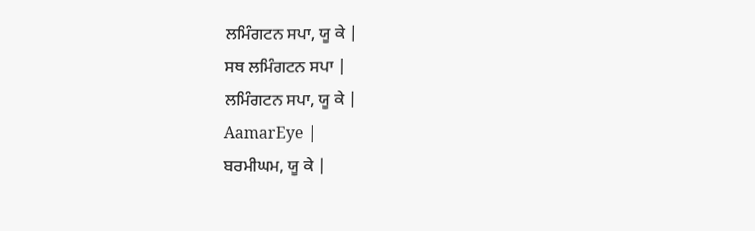ਲਮਿੰਗਟਨ ਸਪਾ, ਯੂ ਕੇ |
ਸਥ ਲਮਿੰਗਟਨ ਸਪਾ |
ਲਮਿੰਗਟਨ ਸਪਾ, ਯੂ ਕੇ |
AamarEye |
ਬਰਮੀਘਮ, ਯੂ ਕੇ |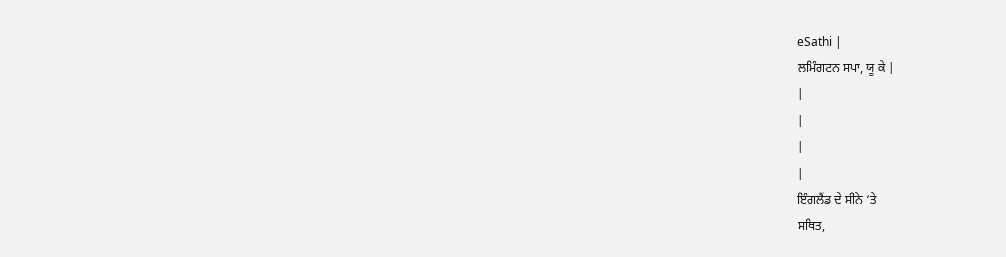eSathi |
ਲਮਿੰਗਟਨ ਸਪਾ, ਯੂ ਕੇ |
|
|
|
|
ਇੰਗਲੈਂਡ ਦੇ ਸੀਨੇ ‘ਤੇ
ਸਥਿਤ,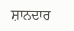ਸ਼ਾਨਦਾਰ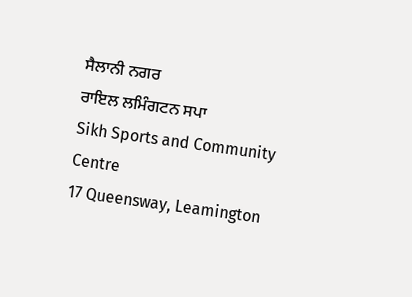ਸੈਲਾਨੀ ਨਗਰ
ਰਾਇਲ ਲਮਿੰਗਟਨ ਸਪਾ
Sikh Sports and Community
Centre
17 Queensway, Leamington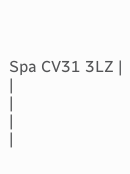Spa CV31 3LZ |
|
|
|
|